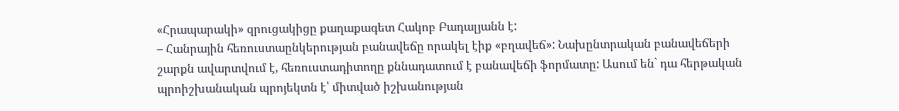«Հրապարակի» զրուցակիցը քաղաքագետ Հակոբ Բադալյանն է:
– Հանրային հեռուստաընկերության բանավեճը որակել էիք «բղավեճ»: Նախընտրական բանավեճերի շարքն ավարտվում է, հեռուստադիտողը քննադատում է բանավեճի ֆորմատը: Ասում են` դա հերթական պրոիշխանական պրոյեկտն է՝ միտված իշխանության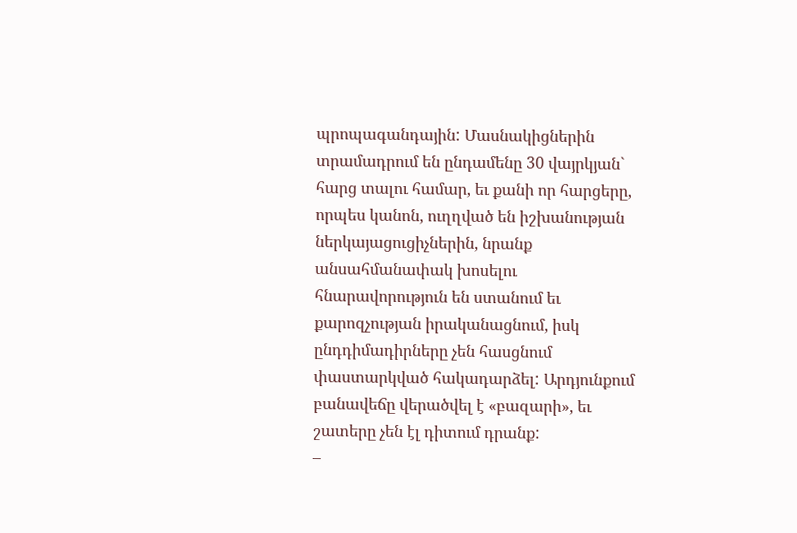պրոպագանդային: Մասնակիցներին տրամադրում են ընդամենը 30 վայրկյան` հարց տալու համար, եւ քանի որ հարցերը, որպես կանոն, ուղղված են իշխանության ներկայացուցիչներին, նրանք անսահմանափակ խոսելու հնարավորություն են ստանում եւ քարոզչության իրականացնում, իսկ ընդդիմադիրները չեն հասցնում փաստարկված հակադարձել: Արդյունքում բանավեճը վերածվել է «բազարի», եւ շատերը չեն էլ դիտում դրանք:
–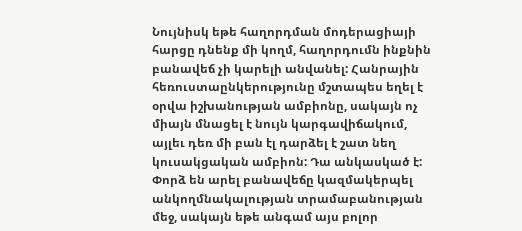Նույնիսկ եթե հաղորդման մոդերացիայի հարցը դնենք մի կողմ, հաղորդումն ինքնին բանավեճ չի կարելի անվանել: Հանրային հեռուստաընկերությունը մշտապես եղել է օրվա իշխանության ամբիոնը, սակայն ոչ միայն մնացել է նույն կարգավիճակում, այլեւ դեռ մի բան էլ դարձել է շատ նեղ կուսակցական ամբիոն: Դա անկասկած է: Փորձ են արել բանավեճը կազմակերպել անկողմնակալության տրամաբանության մեջ, սակայն եթե անգամ այս բոլոր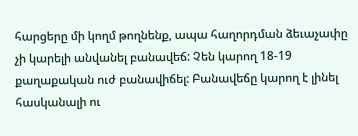հարցերը մի կողմ թողնենք, ապա հաղորդման ձեւաչափը չի կարելի անվանել բանավեճ: Չեն կարող 18-19 քաղաքական ուժ բանավիճել: Բանավեճը կարող է լինել հասկանալի ու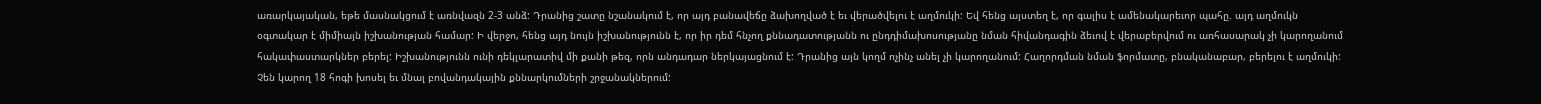առարկայական, եթե մասնակցում է առնվազն 2-3 անձ: Դրանից շատը նշանակում է, որ այդ բանավեճը ձախողված է եւ վերածվելու է աղմուկի: Եվ հենց այստեղ է, որ գալիս է ամենակարեւոր պահը. այդ աղմուկն օգտակար է միմիայն իշխանության համար: Ի վերջո, հենց այդ նույն իշխանությունն է, որ իր դեմ հնչող քննադատությանն ու ընդդիմախոսությանը նման հիվանդագին ձեւով է վերաբերվում ու առհասարակ չի կարողանում հակափաստարկներ բերել: Իշխանությունն ունի դեկլարատիվ մի քանի թեզ, որն անդադար ներկայացնում է: Դրանից այն կողմ ոչինչ անել չի կարողանում: Հաղորդման նման ֆորմատը, բնականաբար, բերելու է աղմուկի: Չեն կարող 18 հոգի խոսել եւ մնալ բովանդակային քննարկումների շրջանակներում: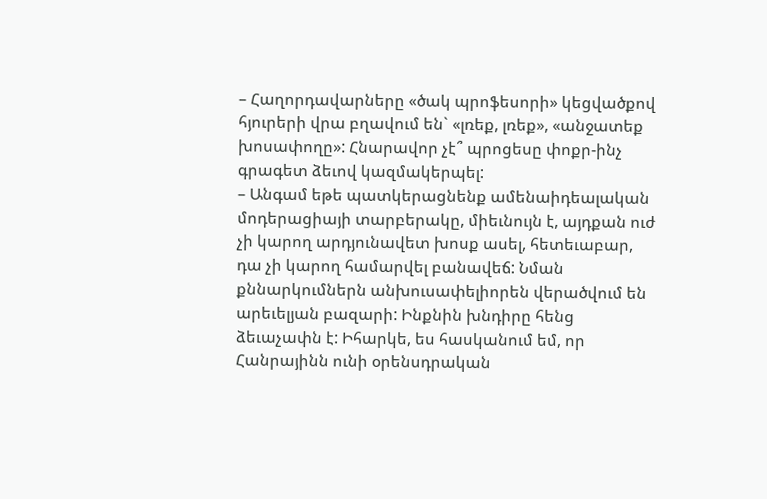– Հաղորդավարները «ծակ պրոֆեսորի» կեցվածքով հյուրերի վրա բղավում են` «լռեք, լռեք», «անջատեք խոսափողը»: Հնարավոր չէ՞ պրոցեսը փոքր-ինչ գրագետ ձեւով կազմակերպել:
– Անգամ եթե պատկերացնենք ամենաիդեալական մոդերացիայի տարբերակը, միեւնույն է, այդքան ուժ չի կարող արդյունավետ խոսք ասել, հետեւաբար, դա չի կարող համարվել բանավեճ: Նման քննարկումներն անխուսափելիորեն վերածվում են արեւելյան բազարի: Ինքնին խնդիրը հենց ձեւաչափն է: Իհարկե, ես հասկանում եմ, որ Հանրայինն ունի օրենսդրական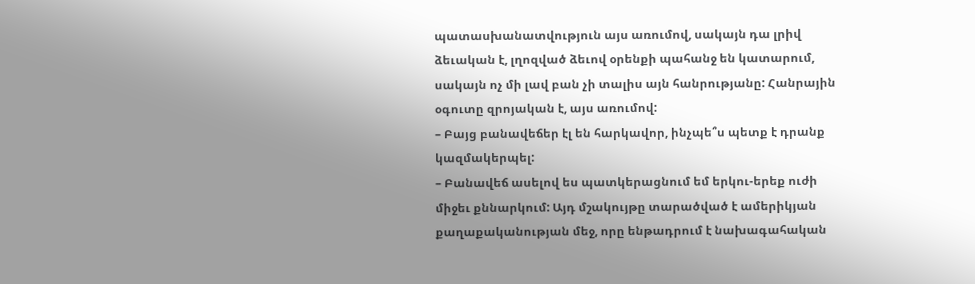պատասխանատվություն այս առումով, սակայն դա լրիվ ձեւական է, լղոզված ձեւով օրենքի պահանջ են կատարում, սակայն ոչ մի լավ բան չի տալիս այն հանրությանը: Հանրային օգուտը զրոյական է, այս առումով:
– Բայց բանավեճեր էլ են հարկավոր, ինչպե՞ս պետք է դրանք կազմակերպել:
– Բանավեճ ասելով ես պատկերացնում եմ երկու-երեք ուժի միջեւ քննարկում: Այդ մշակույթը տարածված է ամերիկյան քաղաքականության մեջ, որը ենթադրում է նախագահական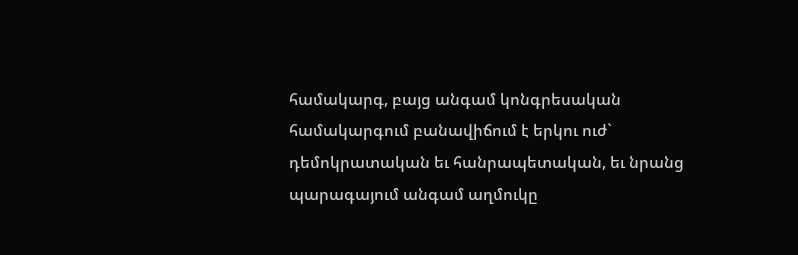համակարգ, բայց անգամ կոնգրեսական համակարգում բանավիճում է երկու ուժ` դեմոկրատական եւ հանրապետական, եւ նրանց պարագայում անգամ աղմուկը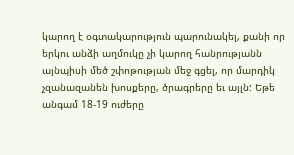կարող է օգտակարություն պարունակել, քանի որ երկու անձի աղմուկը չի կարող հանրությանն այնպիսի մեծ շփոթության մեջ գցել, որ մարդիկ չզանազանեն խոսքերը, ծրագրերը եւ այլն: Եթե անգամ 18-19 ուժերը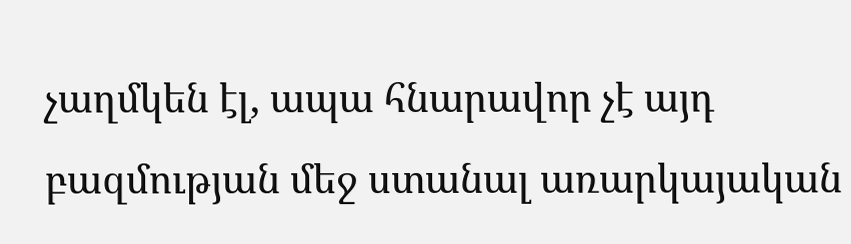չաղմկեն էլ, ապա հնարավոր չէ այդ բազմության մեջ ստանալ առարկայական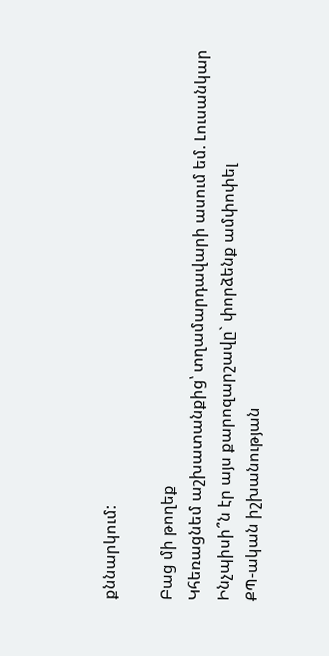քննարկում:

Բաց մի թողեք
Կհեռացնեմ աշխատանքից՝ տղամարդավարի ասում եմ. Լուսանկար
Ինչպիսի՞ն էր այս քարոզարշավը` փորձենք ամփոփել
ՔՊ-ական իշխանության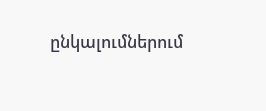ընկալումներում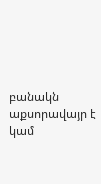բանակն աքսորավայր է կամ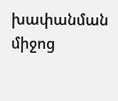խափանման միջոց